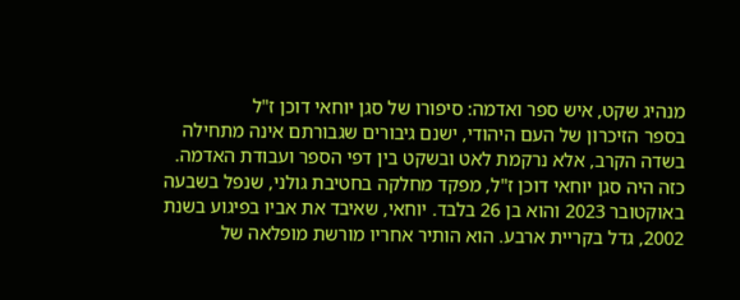מנהיג שקט, איש ספר ואדמה: סיפורו של סגן יוחאי דוכן ז"ל
בספר הזיכרון של העם היהודי, ישנם גיבורים שגבורתם אינה מתחילה בשדה הקרב, אלא נרקמת לאט ובשקט בין דפי הספר ועבודת האדמה. כזה היה סגן יוחאי דוכן ז"ל, מפקד מחלקה בחטיבת גולני, שנפל בשבעה באוקטובר 2023 והוא בן 26 בלבד. יוחאי, שאיבד את אביו בפיגוע בשנת 2002, גדל בקריית ארבע. הוא הותיר אחריו מורשת מופלאה של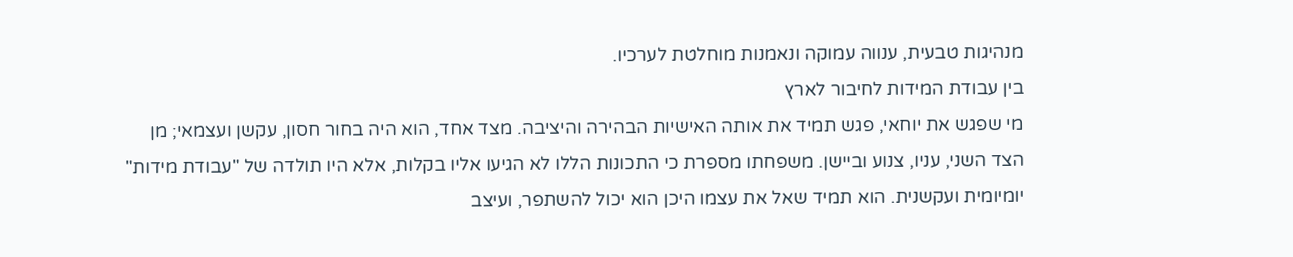מנהיגות טבעית, ענווה עמוקה ונאמנות מוחלטת לערכיו.
בין עבודת המידות לחיבור לארץ
מי שפגש את יוחאי, פגש תמיד את אותה האישיות הבהירה והיציבה. מצד אחד, הוא היה בחור חסון, עקשן ועצמאי; מן הצד השני, עניו, צנוע וביישן. משפחתו מספרת כי התכונות הללו לא הגיעו אליו בקלות, אלא היו תולדה של "עבודת מידות" יומיומית ועקשנית. הוא תמיד שאל את עצמו היכן הוא יכול להשתפר, ועיצב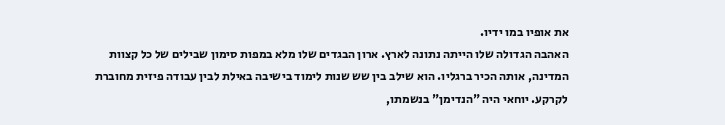את אופיו במו ידיו.
האהבה הגדולה שלו הייתה נתונה לארץ. ארון הבגדים שלו מלא במפות סימון שבילים של כל קצוות המדינה, אותה הכיר ברגליו. הוא שילב בין שש שנות לימוד בישיבה באילת לבין עבודה פיזית מחוברת לקרקע. יוחאי היה "הנדימן" בנשמתו,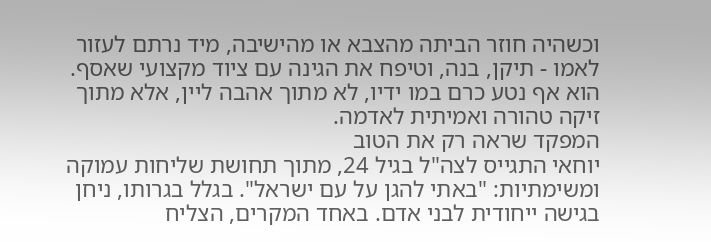וכשהיה חוזר הביתה מהצבא או מהישיבה, מיד נרתם לעזור לאמו - תיקן, בנה, וטיפח את הגינה עם ציוד מקצועי שאסף. הוא אף נטע כרם במו ידיו, לא מתוך אהבה ליין, אלא מתוך זיקה טהורה ואמיתית לאדמה.
המפקד שראה רק את הטוב
יוחאי התגייס לצה"ל בגיל 24, מתוך תחושת שליחות עמוקה ומשימתיות: "באתי להגן על עם ישראל". בגלל בגרותו, ניחן בגישה ייחודית לבני אדם. באחד המקרים, הצליח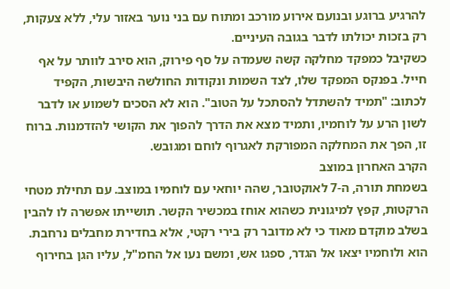להרגיע ברוגע ובנועם אירוע מורכב ומתוח עם בני נוער באזור עלי, ללא צעקות, רק בזכות יכולתו לדבר בגובה העיניים.
כשקיבל כמפקד מחלקה קשה שעמדה על סף פירוק, הוא סירב לוותר על אף חייל. בפנקס המפקד שלו, לצד השמות ונקודות החולשה היבשות, הקפיד לכתוב: "תמיד להשתדל להסתכל על הטוב". הוא לא הסכים לשמוע או לדבר לשון הרע על לוחמיו, ותמיד מצא את הדרך להפוך את הקושי להזדמנות. ברוח זו, הפך את המחלקה המפורקת לאגרוף לוחם ומגובש.
הקרב האחרון במוצב
בשמחת תורה, ה-7 לאוקטובר, שהה יוחאי עם לוחמיו במוצב. עם תחילת מטחי הרקטות, קפץ למיגונית כשהוא אוחז במכשיר הקשר. תושייתו אפשרה לו להבין בשלב מוקדם מאוד כי לא מדובר רק בירי רקטי, אלא בחדירת מחבלים נרחבת. הוא ולוחמיו יצאו אל הגדר, ספגו אש, ומשם נעו אל החמ"ל, עליו הגן בחירוף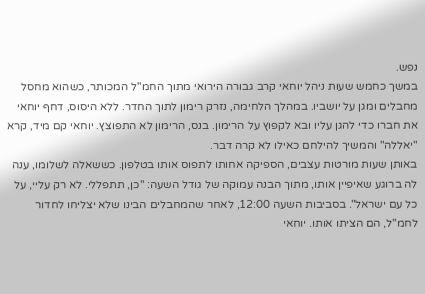נפש.
במשך כחמש שעות ניהל יוחאי קרב גבורה הירואי מתוך החמ"ל המכותר, כשהוא מחסל מחבלים ומגן על יושביו. במהלך הלחימה, נזרק רימון לתוך החדר. ללא היסוס, דחף יוחאי את חברו כדי להגן עליו ובא לקפוץ על הרימון. בנס, הרימון לא התפוצץ. יוחאי קם מיד, קרא "יאללה" והמשיך להילחם כאילו לא קרה דבר.
באותן שעות מורטות עצבים, הספיקה אחותו לתפוס אותו בטלפון. כששאלה לשלומו, ענה לה ברוגע שאיפיין אותו, מתוך הבנה עמוקה של גודל השעה: "כן, תתפללי. לא רק עליי, על כל עם ישראל". בסביבות השעה 12:00, לאחר שהמחבלים הבינו שלא יצליחו לחדור לחמ"ל, הם הציתו אותו. יוחאי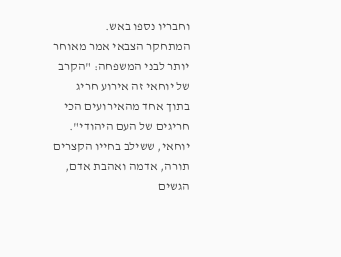וחבריו נספו באש.
המתחקר הצבאי אמר מאוחר יותר לבני המשפחה: "הקרב של יוחאי זה אירוע חריג בתוך אחד מהאירועים הכי חריגים של העם היהודי". יוחאי, ששילב בחייו הקצרים תורה, אדמה ואהבת אדם, הגשים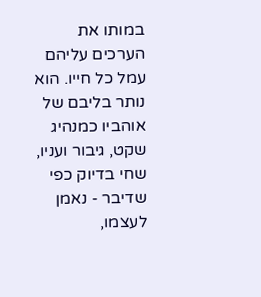במותו את הערכים עליהם עמל כל חייו. הוא נותר בליבם של אוהביו כמנהיג שקט, גיבור ועניו, שחי בדיוק כפי שדיבר - נאמן לעצמו,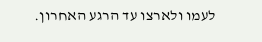לעמו ולארצו עד הרגע האחרון.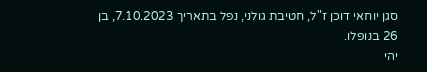סגן יוחאי דוכן ז"ל, חטיבת גולני, נפל בתאריך 7.10.2023, בן 26 בנופלו.
יהי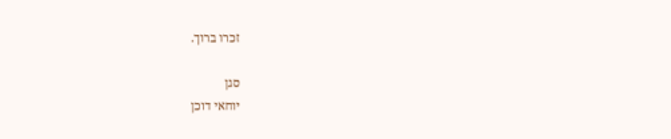זכרו ברוך.

סגן
יוחאי דוכן